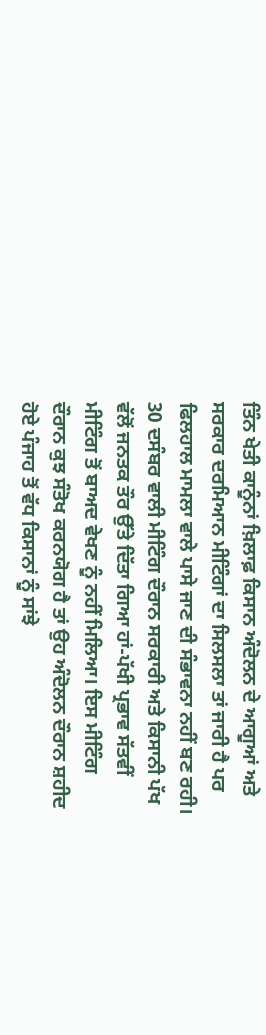ਤਿੰਨ ਖੇਤੀ ਕਾਨੂੰਨਾਂ ਖ਼ਿਲਾਫ਼ ਕਿਸਾਨ ਅੰਦੋਲਨ ਦੇ ਆਗੂਆਂ ਅਤੇ ਸਰਕਾਰ ਦਰਮਿਆਨ ਮੀਟਿੰਗਾਂ ਦਾ ਸਿਲਸਲਾ ਤਾਂ ਜਾਰੀ ਹੈ ਪਰ ਫਿਲਹਾਲ ਮਾਮਲਾ ਵਾਲੇ ਪਾਸੇ ਜਾਣ ਦੀ ਸੰਭਾਵਨਾ ਨਹੀਂ ਬਣ ਰਹੀ। 30 ਦਸੰਬਰ ਵਾਲੀ ਮੀਟਿੰਗ ਦੌਰਾਨ ਸਰਕਾਰੀ ਅਤੇ ਕਿਸਾਨੀ ਪੱਖ ਵੱਲੋਂ ਜਨਤਕ ਤੌਰ ਉੱਤੇ ਦਿੱਤਾ ਗਿਆ ਹਾਂ-ਪੱਖੀ ਪ੍ਰਭਾਵ ਸੱਤਵੀਂ ਮੀਟਿੰਗ ਤੋਂ ਬਾਅਦ ਵੇਖਣ ਨੂੰ ਨਹੀਂ ਮਿਲਿਆ। ਇਸ ਮੀਟਿੰਗ ਦੌਰਾਨ ਕੁਝ ਸੰਤੋਖ ਕਰਨਯੋਗ ਹੈ ਤਾਂ ਉਹ ਅੰਦੋਲਨ ਦੌਰਾਨ ਸ਼ਹੀਦ ਹੋਏ ਪੰਜਾਹ ਤੋਂ ਵੱਧ ਕਿਸਾਨਾਂ ਨੂੰ ਸਾਂਝੇ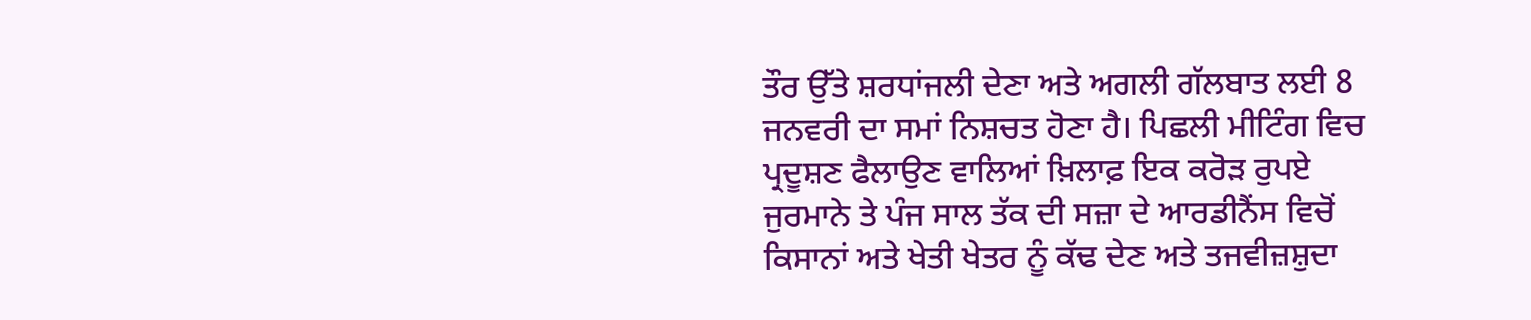ਤੌਰ ਉੱਤੇ ਸ਼ਰਧਾਂਜਲੀ ਦੇਣਾ ਅਤੇ ਅਗਲੀ ਗੱਲਬਾਤ ਲਈ 8 ਜਨਵਰੀ ਦਾ ਸਮਾਂ ਨਿਸ਼ਚਤ ਹੋਣਾ ਹੈ। ਪਿਛਲੀ ਮੀਟਿੰਗ ਵਿਚ ਪ੍ਰਦੂਸ਼ਣ ਫੈਲਾਉਣ ਵਾਲਿਆਂ ਖ਼ਿਲਾਫ਼ ਇਕ ਕਰੋੜ ਰੁਪਏ ਜੁਰਮਾਨੇ ਤੇ ਪੰਜ ਸਾਲ ਤੱਕ ਦੀ ਸਜ਼ਾ ਦੇ ਆਰਡੀਨੈਂਸ ਵਿਚੋਂ ਕਿਸਾਨਾਂ ਅਤੇ ਖੇਤੀ ਖੇਤਰ ਨੂੰ ਕੱਢ ਦੇਣ ਅਤੇ ਤਜਵੀਜ਼ਸ਼ੁਦਾ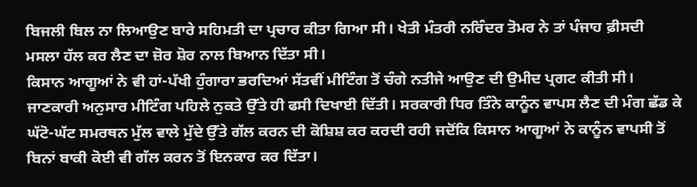ਬਿਜਲੀ ਬਿਲ ਨਾ ਲਿਆਉਣ ਬਾਰੇ ਸਹਿਮਤੀ ਦਾ ਪ੍ਰਚਾਰ ਕੀਤਾ ਗਿਆ ਸੀ। ਖੇਤੀ ਮੰਤਰੀ ਨਰਿੰਦਰ ਤੋਮਰ ਨੇ ਤਾਂ ਪੰਜਾਹ ਫ਼ੀਸਦੀ ਮਸਲਾ ਹੱਲ ਕਰ ਲੈਣ ਦਾ ਜ਼ੋਰ ਸ਼ੋਰ ਨਾਲ ਬਿਆਨ ਦਿੱਤਾ ਸੀ।
ਕਿਸਾਨ ਆਗੂਆਂ ਨੇ ਵੀ ਹਾਂ-ਪੱਖੀ ਹੁੰਗਾਰਾ ਭਰਦਿਆਂ ਸੱਤਵੀਂ ਮੀਟਿੰਗ ਤੋਂ ਚੰਗੇ ਨਤੀਜੇ ਆਉਣ ਦੀ ਉਮੀਦ ਪ੍ਰਗਟ ਕੀਤੀ ਸੀ। ਜਾਣਕਾਰੀ ਅਨੁਸਾਰ ਮੀਟਿੰਗ ਪਹਿਲੇ ਨੁਕਤੇ ਉੱਤੇ ਹੀ ਫਸੀ ਦਿਖਾਈ ਦਿੱਤੀ। ਸਰਕਾਰੀ ਧਿਰ ਤਿੰਨੇ ਕਾਨੂੰਨ ਵਾਪਸ ਲੈਣ ਦੀ ਮੰਗ ਛੱਡ ਕੇ ਘੱਟੋ-ਘੱਟ ਸਮਰਥਨ ਮੁੱਲ ਵਾਲੇ ਮੁੱਦੇ ਉੱਤੇ ਗੱਲ ਕਰਨ ਦੀ ਕੋਸ਼ਿਸ਼ ਕਰ ਕਰਦੀ ਰਹੀ ਜਦੋਂਕਿ ਕਿਸਾਨ ਆਗੂਆਂ ਨੇ ਕਾਨੂੰਨ ਵਾਪਸੀ ਤੋਂ ਬਿਨਾਂ ਬਾਕੀ ਕੋਈ ਵੀ ਗੱਲ ਕਰਨ ਤੋਂ ਇਨਕਾਰ ਕਰ ਦਿੱਤਾ।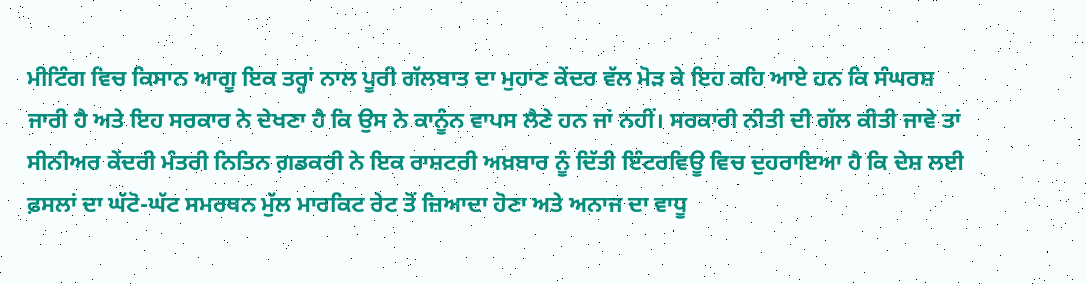ਮੀਟਿੰਗ ਵਿਚ ਕਿਸਾਨ ਆਗੂ ਇਕ ਤਰ੍ਹਾਂ ਨਾਲ ਪੂਰੀ ਗੱਲਬਾਤ ਦਾ ਮੁਹਾਣ ਕੇਂਦਰ ਵੱਲ ਮੋੜ ਕੇ ਇਹ ਕਹਿ ਆਏ ਹਨ ਕਿ ਸੰਘਰਸ਼ ਜਾਰੀ ਹੈ ਅਤੇ ਇਹ ਸਰਕਾਰ ਨੇ ਦੇਖਣਾ ਹੈ ਕਿ ਉਸ ਨੇ ਕਾਨੂੰਨ ਵਾਪਸ ਲੈਣੇ ਹਨ ਜਾਂ ਨਹੀਂ। ਸਰਕਾਰੀ ਨੀਤੀ ਦੀ ਗੱਲ ਕੀਤੀ ਜਾਵੇ ਤਾਂ ਸੀਨੀਅਰ ਕੇਂਦਰੀ ਮੰਤਰੀ ਨਿਤਿਨ ਗ਼ਡਕਰੀ ਨੇ ਇਕ ਰਾਸ਼ਟਰੀ ਅਖ਼ਬਾਰ ਨੂੰ ਦਿੱਤੀ ਇੰਟਰਵਿਊ ਵਿਚ ਦੁਹਰਾਇਆ ਹੈ ਕਿ ਦੇਸ਼ ਲਈ ਫ਼ਸਲਾਂ ਦਾ ਘੱਟੋ-ਘੱਟ ਸਮਰਥਨ ਮੁੱਲ ਮਾਰਕਿਟ ਰੇਟ ਤੋਂ ਜ਼ਿਆਦਾ ਹੋਣਾ ਅਤੇ ਅਨਾਜ ਦਾ ਵਾਧੂ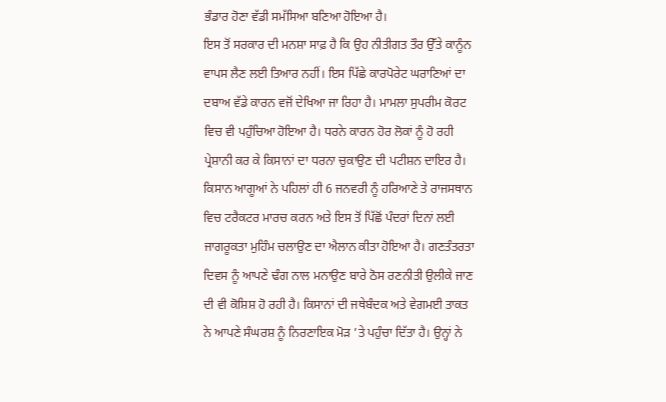ਭੰਡਾਰ ਹੋਣਾ ਵੱਡੀ ਸਮੱਸਿਆ ਬਣਿਆ ਹੋਇਆ ਹੈ।
ਇਸ ਤੋਂ ਸਰਕਾਰ ਦੀ ਮਨਸ਼ਾ ਸਾਫ਼ ਹੈ ਕਿ ਉਹ ਨੀਤੀਗਤ ਤੌਰ ਉੱਤੇ ਕਾਨੂੰਨ ਵਾਪਸ ਲੈਣ ਲਈ ਤਿਆਰ ਨਹੀਂ। ਇਸ ਪਿੱਛੇ ਕਾਰਪੋਰੇਟ ਘਰਾਣਿਆਂ ਦਾ ਦਬਾਅ ਵੱਡੇ ਕਾਰਨ ਵਜੋਂ ਦੇਖਿਆ ਜਾ ਰਿਹਾ ਹੈ। ਮਾਮਲਾ ਸੁਪਰੀਮ ਕੋਰਟ ਵਿਚ ਵੀ ਪਹੁੰਚਿਆ ਹੋਇਆ ਹੈ। ਧਰਨੇ ਕਾਰਨ ਹੋਰ ਲੋਕਾਂ ਨੂੰ ਹੋ ਰਹੀ ਪ੍ਰੇਸ਼ਾਨੀ ਕਰ ਕੇ ਕਿਸਾਨਾਂ ਦਾ ਧਰਨਾ ਚੁਕਾਉਣ ਦੀ ਪਟੀਸ਼ਨ ਦਾਇਰ ਹੈ। ਕਿਸਾਨ ਆਗੂਆਂ ਨੇ ਪਹਿਲਾਂ ਹੀ 6 ਜਨਵਰੀ ਨੂੰ ਹਰਿਆਣੇ ਤੇ ਰਾਜਸਥਾਨ ਵਿਚ ਟਰੈਕਟਰ ਮਾਰਚ ਕਰਨ ਅਤੇ ਇਸ ਤੋਂ ਪਿੱਛੋਂ ਪੰਦਰਾਂ ਦਿਨਾਂ ਲਈ ਜਾਗਰੂਕਤਾ ਮੁਹਿੰਮ ਚਲਾਉਣ ਦਾ ਐਲਾਨ ਕੀਤਾ ਹੋਇਆ ਹੈ। ਗਣਤੰਤਰਤਾ ਦਿਵਸ ਨੂੰ ਆਪਣੇ ਢੰਗ ਨਾਲ ਮਨਾਉਣ ਬਾਰੇ ਠੋਸ ਰਣਨੀਤੀ ਉਲੀਕੇ ਜਾਣ ਦੀ ਵੀ ਕੋਸ਼ਿਸ਼ ਹੋ ਰਹੀ ਹੈ। ਕਿਸਾਨਾਂ ਦੀ ਜਥੇਬੰਦਕ ਅਤੇ ਵੇਗਮਈ ਤਾਕਤ ਨੇ ਆਪਣੇ ਸੰਘਰਸ਼ ਨੂੰ ਨਿਰਣਾਇਕ ਮੋੜ ’ਤੇ ਪਹੁੰਚਾ ਦਿੱਤਾ ਹੈ। ਉਨ੍ਹਾਂ ਨੇ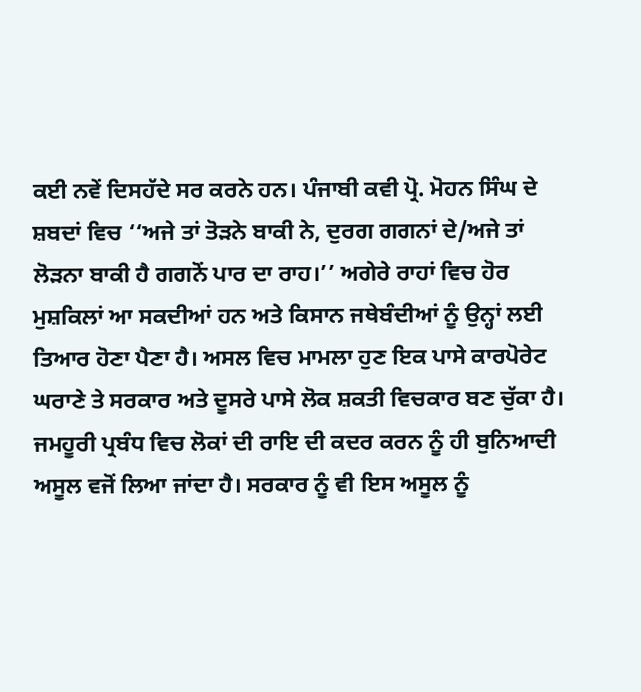ਕਈ ਨਵੇਂ ਦਿਸਹੱਦੇ ਸਰ ਕਰਨੇ ਹਨ। ਪੰਜਾਬੀ ਕਵੀ ਪ੍ਰੋ. ਮੋਹਨ ਸਿੰਘ ਦੇ ਸ਼ਬਦਾਂ ਵਿਚ ‘‘ਅਜੇ ਤਾਂ ਤੋੜਨੇ ਬਾਕੀ ਨੇ, ਦੁਰਗ ਗਗਨਾਂ ਦੇ/ਅਜੇ ਤਾਂ ਲੋੜਨਾ ਬਾਕੀ ਹੈ ਗਗਨੋਂ ਪਾਰ ਦਾ ਰਾਹ।’’ ਅਗੇਰੇ ਰਾਹਾਂ ਵਿਚ ਹੋਰ ਮੁਸ਼ਕਿਲਾਂ ਆ ਸਕਦੀਆਂ ਹਨ ਅਤੇ ਕਿਸਾਨ ਜਥੇਬੰਦੀਆਂ ਨੂੰ ਉਨ੍ਹਾਂ ਲਈ ਤਿਆਰ ਹੋਣਾ ਪੈਣਾ ਹੈ। ਅਸਲ ਵਿਚ ਮਾਮਲਾ ਹੁਣ ਇਕ ਪਾਸੇ ਕਾਰਪੋਰੇਟ ਘਰਾਣੇ ਤੇ ਸਰਕਾਰ ਅਤੇ ਦੂਸਰੇ ਪਾਸੇ ਲੋਕ ਸ਼ਕਤੀ ਵਿਚਕਾਰ ਬਣ ਚੁੱਕਾ ਹੈ। ਜਮਹੂਰੀ ਪ੍ਰਬੰਧ ਵਿਚ ਲੋਕਾਂ ਦੀ ਰਾਇ ਦੀ ਕਦਰ ਕਰਨ ਨੂੰ ਹੀ ਬੁਨਿਆਦੀ ਅਸੂਲ ਵਜੋਂ ਲਿਆ ਜਾਂਦਾ ਹੈ। ਸਰਕਾਰ ਨੂੰ ਵੀ ਇਸ ਅਸੂਲ ਨੂੰ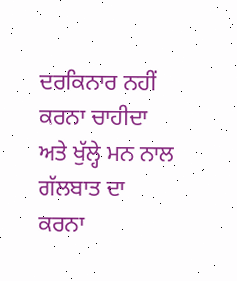ਦਰਕਿਨਾਰ ਨਹੀਂ ਕਰਨਾ ਚਾਹੀਦਾ ਅਤੇ ਖੁੱਲ੍ਹੇ ਮਨ ਨਾਲ ਗੱਲਬਾਤ ਦਾ ਕਰਨਾ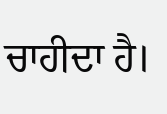ਚਾਹੀਦਾ ਹੈ।